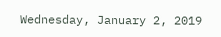Wednesday, January 2, 2019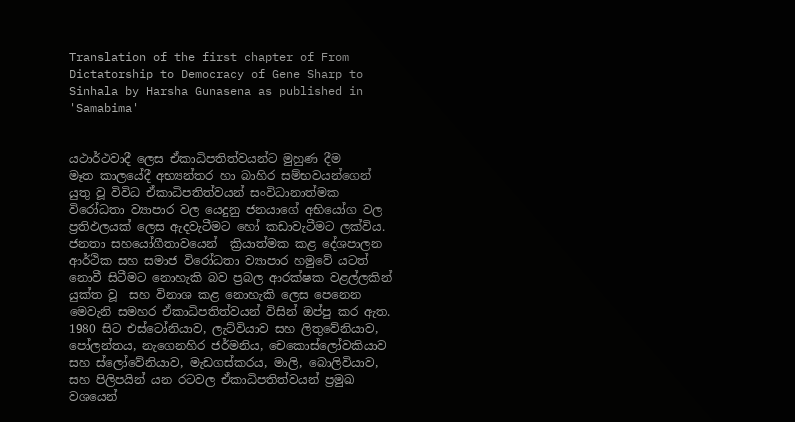Translation of the first chapter of From Dictatorship to Democracy of Gene Sharp to Sinhala by Harsha Gunasena as published in 'Samabima'


යථාර්ථවාදී ලෙස ඒකාධිපතිත්වයන්ට මුහුණ දීම
මෑත කාලයේදී අභ්‍යන්තර හා බාහිර සම්භවයන්ගෙන් යුතු වූ විවිධ ඒකාධිපතිත්වයන් සංවිධානාත්මක විරෝධතා ව්‍යාපාර වල යෙදුනු ජනයාගේ අභියෝග වල ප්‍රතිඵලයක් ලෙස ඇදවැටීමට හෝ කඩාවැටීමට ලක්විය. ජනතා සහයෝගීතාවයෙන්  ක්‍රියාත්මක කළ දේශපාලන ආර්ථික සහ සමාජ විරෝධතා ව්‍යාපාර හමුවේ යටත් නොවී සිටීමට නොහැකි බව ප්‍රබල ආරක්ෂක වළල්ලකින් යුක්ත වූ  සහ විනාශ කළ නොහැකි ලෙස පෙනෙන මෙවැනි සමහර ඒකාධිපතිත්වයන් විසින් ඔප්පු කර ඇත.
1980 සිට එස්ටෝනියාව, ලැට්වියාව සහ ලිතුවේනියාව, පෝලන්තය, නැගෙනහිර ජර්මනිය, චෙකොස්ලෝවකියාව සහ ස්ලෝවේනියාව, මැඩගස්කරය, මාලි, බොලිවියාව, සහ පිලිපයින් යන රටවල ඒකාධිපතිත්වයන් ප්‍රමුඛ වශයෙන්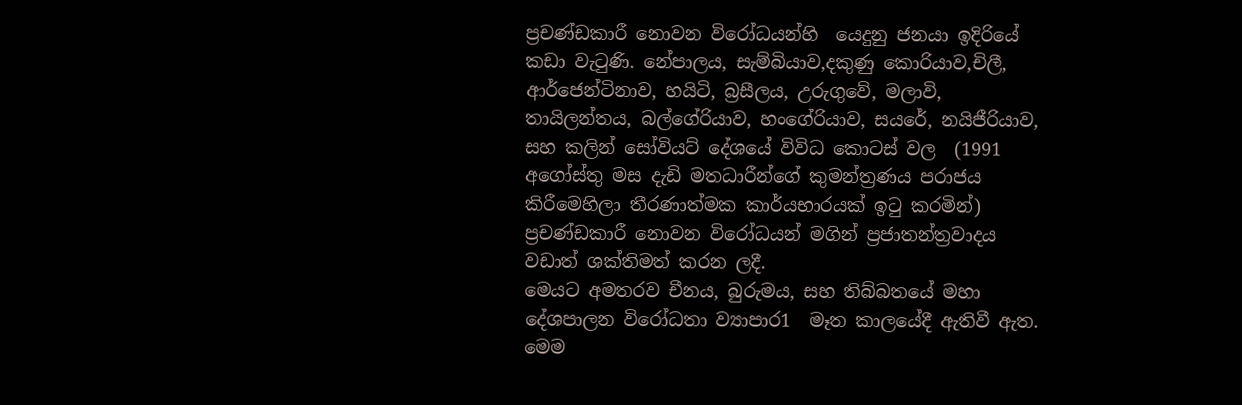ප්‍රචණ්ඩකාරී නොවන විරෝධයන්හි  යෙදුනු ජනයා ඉදිරියේ කඩා වැටුණි. නේපාලය, සැම්බියාව,දකුණු කොරියාව,චිලී, ආර්ජෙන්ටිනාව, හයිටි, බ්‍රසීලය, උරුගුවේ, මලාවි, තායිලන්තය, බල්ගේරියාව, හංගේරියාව, සයරේ, නයිජීරියාව, සහ කලින් සෝවියට් දේශයේ විවිධ කොටස් වල  (1991 අගෝස්තු මස දැඩි මතධාරීන්ගේ කුමන්ත්‍රණය පරාජය කිරීමෙහිලා තීරණාත්මක කාර්යභාරයක් ඉටු කරමින්) ප්‍රචණ්ඩකාරී නොවන විරෝධයන් මගින් ප්‍රජාතන්ත්‍රවාදය වඩාත් ශක්තිමත් කරන ලදී.
මෙයට අමතරව චීනය, බුරුමය, සහ තිබ්බතයේ මහා දේශපාලන විරෝධතා ව්‍යාපාර1  මෑත කාලයේදී ඇතිවී ඇත. මෙම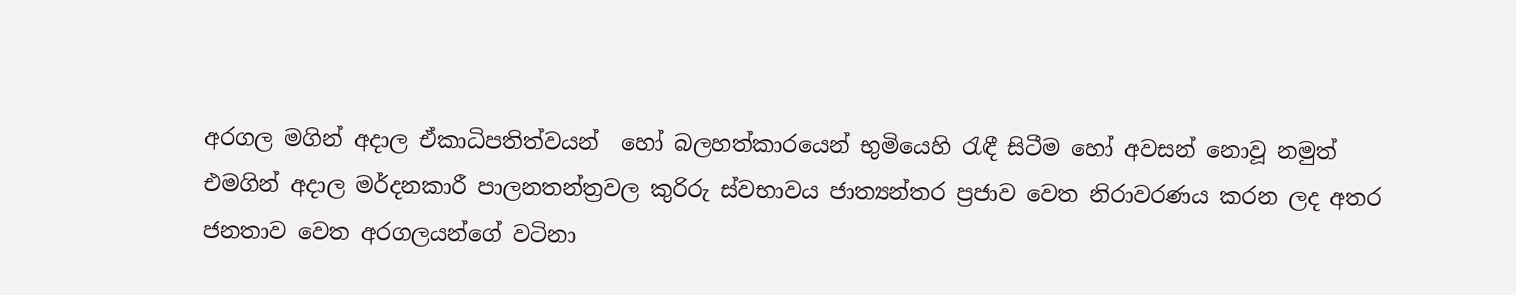අරගල මගින් අදාල ඒකාධිපතිත්වයන්  හෝ බලහත්කාරයෙන් භුමියෙහි රැඳී සිටීම හෝ අවසන් නොවූ නමුත් එමගින් අදාල මර්දනකාරී පාලනතන්ත්‍රවල කුරිරු ස්වභාවය ජාත්‍යන්තර ප්‍රජාව වෙත නිරාවරණය කරන ලද අතර ජනතාව වෙත අරගලයන්ගේ වටිනා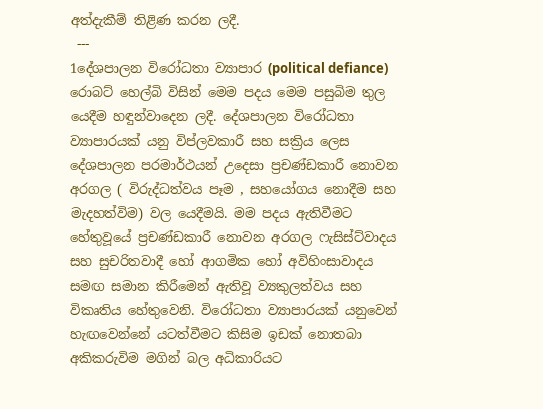අත්දැකීම් තිළිණ කරන ලදී.
 ---
1දේශපාලන විරෝධතා ව්‍යාපාර (political defiance) රොබට් හෙල්බි විසින් මෙම පදය මෙම පසුබිම තුල යෙදීම හඳුන්වාදෙන ලදී. දේශපාලන විරෝධතා ව්‍යාපාරයක් යනු විප්ලවකාරී සහ සක්‍රිය ලෙස දේශපාලන පරමාර්ථයන් උදෙසා ප්‍රචණ්ඩකාරී නොවන අරගල ( විරුද්ධත්වය පෑම , සහයෝගය නොදීම සහ මැදහත්විම) වල යෙදීමයි. මම පදය ඇතිවීමට හේතුවූයේ ප්‍රචණ්ඩකාරී නොවන අරගල ෆැසිස්ට්වාදය සහ සුචරිතවාදී හෝ ආගමික හෝ අවිහිංසාවාදය සමඟ සමාන කිරීමෙන් ඇතිවූ ව්‍යකුලත්වය සහ විකෘතිය හේතුවෙනි. විරෝධතා ව්‍යාපාරයක් යනුවෙන් හැඟවෙන්නේ යටත්වීමට කිසිම ඉඩක් නොතබා අකිකරුවිම මගින් බල අධිකාරියට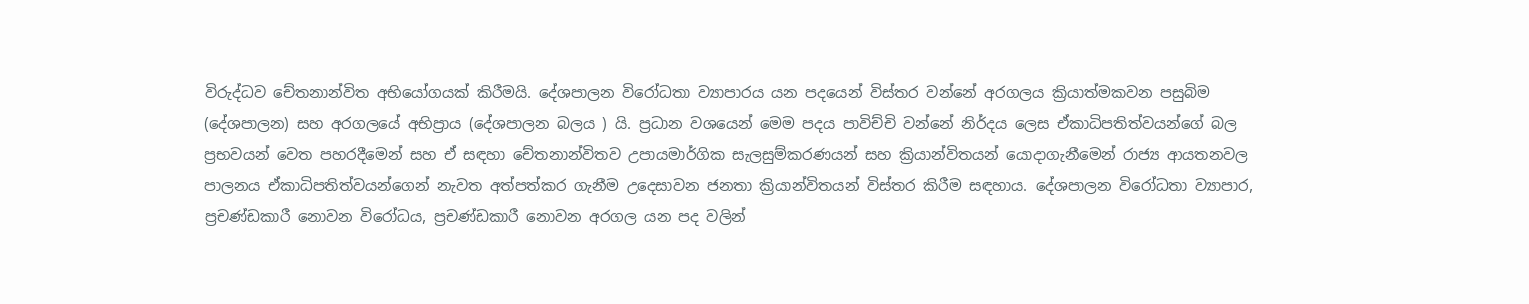විරුද්ධව චේතනාන්විත අභියෝගයක් කිරීමයි. දේශපාලන විරෝධතා ව්‍යාපාරය යන පදයෙන් විස්තර වන්නේ අරගලය ක්‍රියාත්මකවන පසුබිම (දේශපාලන) සහ අරගලයේ අභිප්‍රාය (දේශපාලන බලය ) යි. ප්‍රධාන වශයෙන් මෙම පදය පාවිච්චි වන්නේ නිර්දය ලෙස ඒකාධිපතිත්වයන්ගේ බල ප්‍රභවයන් වෙත පහරදීමෙන් සහ ඒ සඳහා චේතනාන්විතව උපායමාර්ගික සැලසුම්කරණයන් සහ ක්‍රියාන්විතයන් යොදාගැනීමෙන් රාජ්‍ය ආයතනවල පාලනය ඒකාධිපතිත්වයන්ගෙන් නැවත අත්පත්කර ගැනීම උදෙසාවන ජනතා ක්‍රියාන්විතයන් විස්තර කිරීම සඳහාය. දේශපාලන විරෝධතා ව්‍යාපාර, ප්‍රචණ්ඩකාරී නොවන විරෝධය, ප්‍රචණ්ඩකාරී නොවන අරගල යන පද වලින්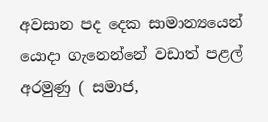අවසාන පද දෙක සාමාන්‍යයෙන් යොදා ගැනෙන්නේ වඩාත් පළල් අරමුණු ( සමාජ,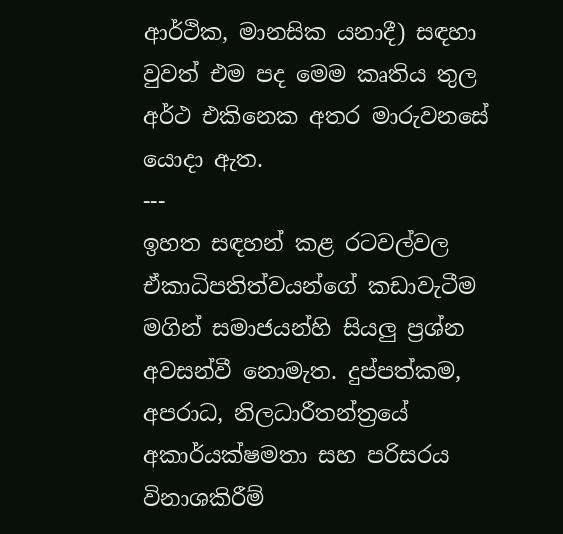ආර්ථික, මානසික යනාදී) සඳහා වුවත් එම පද මෙම කෘතිය තුල අර්ථ එකිනෙක අතර මාරුවනසේ යොදා ඇත.
---
ඉහත සඳහන් කළ රටවල්වල ඒකාධිපතිත්වයන්ගේ කඩාවැටීම මගින් සමාජයන්හි සියලු ප්‍රශ්න අවසන්වී නොමැත. දුප්පත්කම, අපරාධ, නිලධාරීතන්ත්‍රයේ අකාර්යක්ෂමතා සහ පරිසරය විනාශකිරීම්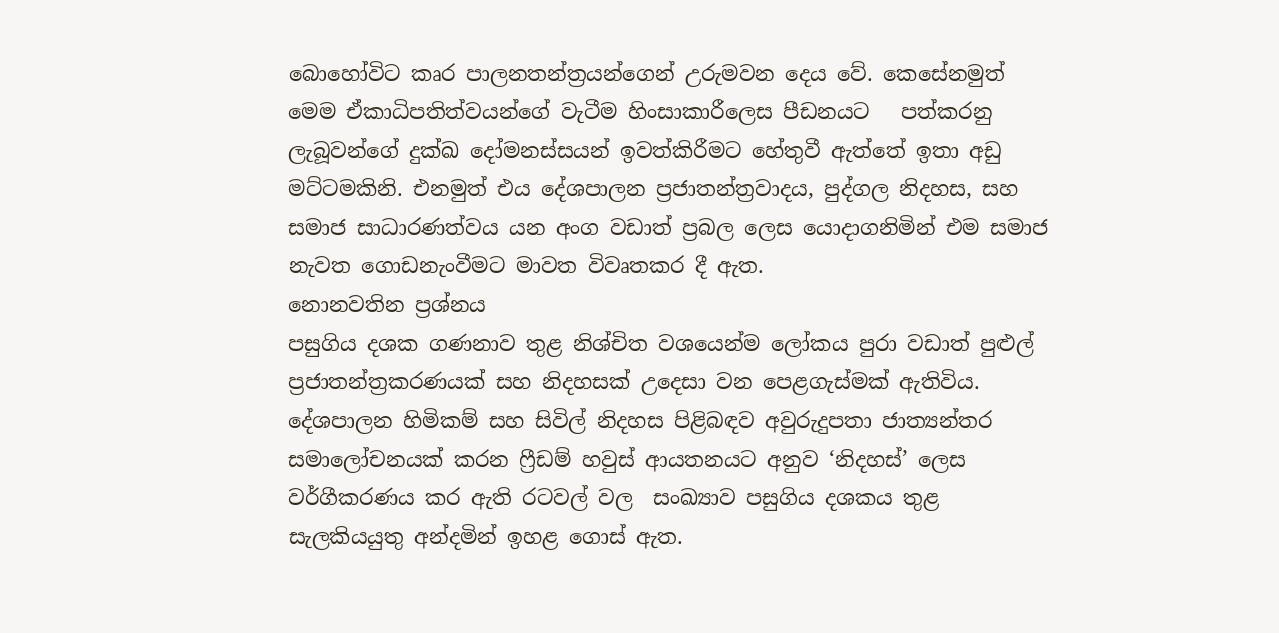බොහෝවිට කෘර පාලනතන්ත්‍රයන්ගෙන් උරුමවන දෙය වේ. කෙසේනමුත් මෙම ඒකාධිපතිත්වයන්ගේ වැටීම හිංසාකාරීලෙස පීඩනයට   පත්කරනු ලැබූවන්ගේ දුක්ඛ දෝමනස්සයන් ඉවත්කිරීමට හේතුවී ඇත්තේ ඉතා අඩු මට්ටමකිනි. එනමුත් එය දේශපාලන ප්‍රජාතන්ත්‍රවාදය, පුද්ගල නිදහස, සහ සමාජ සාධාරණත්වය යන අංග වඩාත් ප්‍රබල ලෙස යොදාගනිමින් එම සමාජ නැවත ගොඩනැංවීමට මාවත විවෘතකර දී ඇත.
නොනවතින ප්‍රශ්නය
පසුගිය දශක ගණනාව තුළ නිශ්චිත වශයෙන්ම ලෝකය පුරා වඩාත් පුළුල් ප්‍රජාතන්ත්‍රකරණයක් සහ නිදහසක් උදෙසා වන පෙළගැස්මක් ඇතිවිය. දේශපාලන හිමිකම් සහ සිවිල් නිදහස පිළිබඳව අවුරුදුපතා ජාත්‍යන්තර සමාලෝචනයක් කරන ෆ්‍රීඩම් හවුස් ආයතනයට අනුව ‘නිදහස්’ ලෙස වර්ගීකරණය කර ඇති රටවල් වල  සංඛ්‍යාව පසුගිය දශකය තුළ සැලකියයුතු අන්දමින් ඉහළ ගොස් ඇත.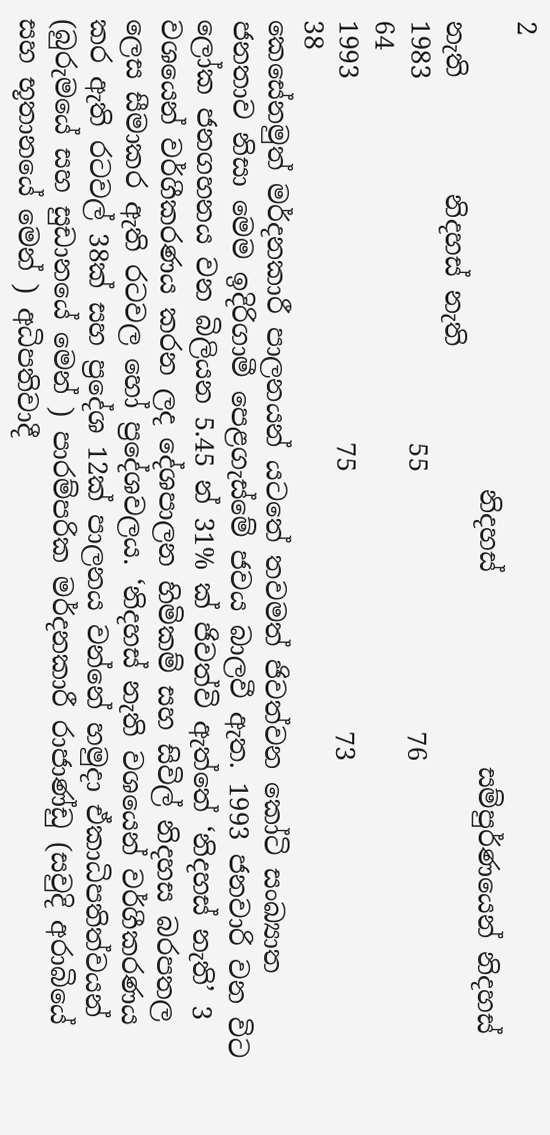2
                                    නිදහස්               සම්පුර්ණයෙන් නිදහස් නැති         නිදහස් නැති
1983                            55                    76                                            64
1993                            75                    73                                            38
කෙසේනමුත් මර්දනකාරී පාලනයන් යටතේ තවමත් ජිවත්වන කෝටි සංඛ්‍යාත ජනතාව නිසා මෙම ඉදිරිගාමී පෙළගැස්මේ ජවය බාලවී ඇත. 1993 ජනවාරි වන විට ලෝක ජනගහනය වන බිලියන 5.45 න් 31% ක් ජිවත්වි ඇත්තේ ‘නිදහස් නැති’ 3 වශයෙන් වර්ගීකරණය කරන ලද දේශපාලන හිමිකම් සහ සිවිල් නිදහස බරපතල ලෙස සීමාකර ඇති රටවල හෝ ප්‍රදේශවලය. ‘නිදහස් නැති වශයෙන් වර්ගීකරණය කර ඇති රටවල් 38ක් සහ ප්‍රදේශ 12ක් පාලනය වන්නේ හමුදා ඒකාධිපතිත්වයන් (බුරුමයේ සහ සුඩානයේ මෙන් ) පාරම්පරික මර්දනකාරී රාජාණ්ඩු (සවුදි අරාබියේ සහ භූතානයේ මෙන් ) අධිපතිවාදී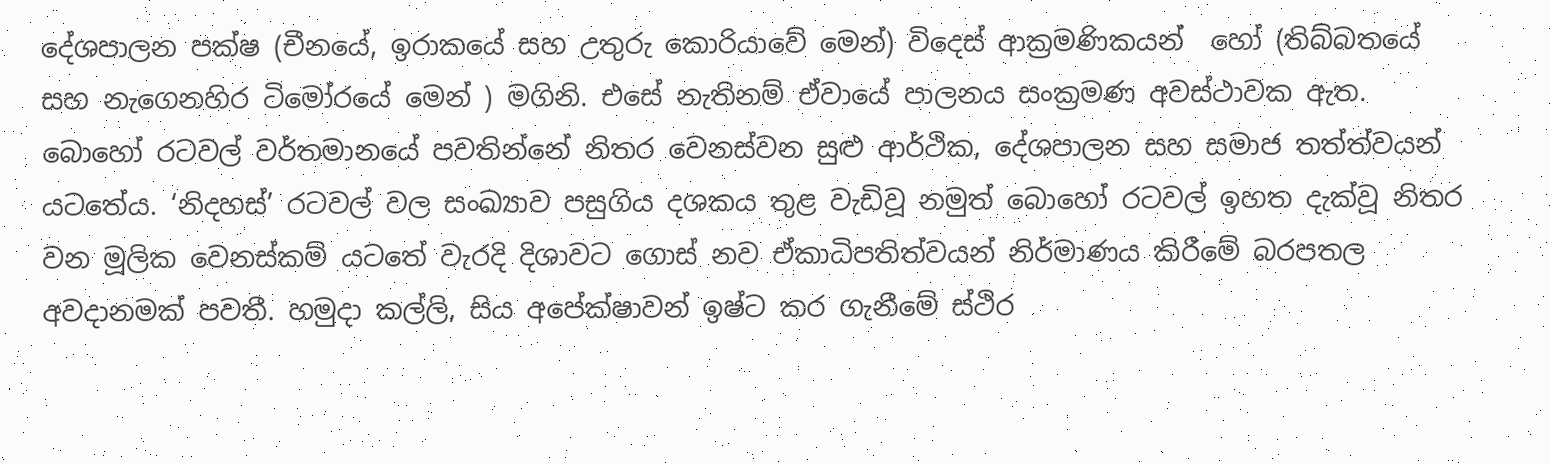දේශපාලන පක්ෂ (චීනයේ, ඉරාකයේ සහ උතුරු කොරියාවේ මෙන්) විදෙස් ආක්‍රමණිකයන්  හෝ (තිබ්බතයේ සහ නැගෙනහිර ටිමෝරයේ මෙන් ) මගිනි. එසේ නැතිනම් ඒවායේ පාලනය සංක්‍රමණ අවස්ථාවක ඇත.
බොහෝ රටවල් වර්තමානයේ පවතින්නේ නිතර වෙනස්වන සුළු ආර්ථික, දේශපාලන සහ සමාජ තත්ත්වයන් යටතේය. ‘නිදහස්’ රටවල් වල සංඛ්‍යාව පසුගිය දශකය තුළ වැඩිවූ නමුත් බොහෝ රටවල් ඉහත දැක්වූ නිතර වන මූලික වෙනස්කම් යටතේ වැරදි දිශාවට ගොස් නව ඒකාධිපතිත්වයන් නිර්මාණය කිරීමේ බරපතල අවදානමක් පවතී. හමුදා කල්ලි, සිය අපේක්ෂාවන් ඉෂ්ට කර ගැනීමේ ස්ථිර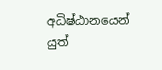අධිෂ්ඨානයෙන් යුත්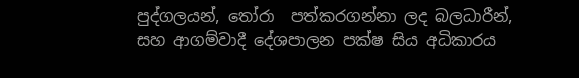පුද්ගලයන්, තෝරා  පත්කරගන්නා ලද බලධාරීන්, සහ ආගම්වාදී දේශපාලන පක්ෂ සිය අධිකාරය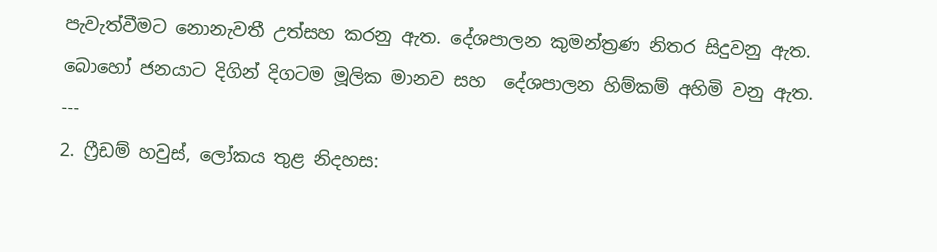පැවැත්වීමට නොනැවතී උත්සහ කරනු ඇත. දේශපාලන කුමන්ත්‍රණ නිතර සිදුවනු ඇත. බොහෝ ජනයාට දිගින් දිගටම මූලික මානව සහ  දේශපාලන හිම්කම් අහිමි වනු ඇත.
---
2. ෆ්‍රීඩම් හවුස්, ලෝකය තුළ නිදහස: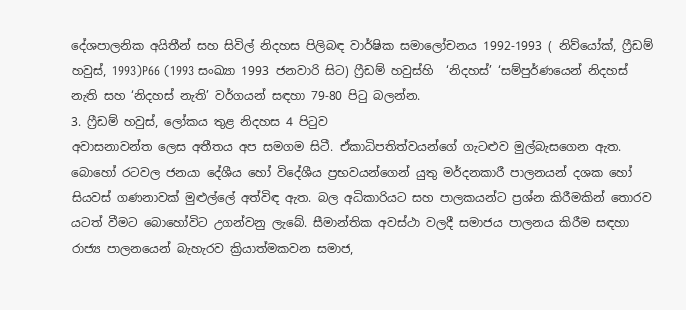දේශපාලනික අයිතීන් සහ සිවිල් නිදහස පිලිබඳ වාර්ෂික සමාලෝචනය 1992-1993 ( නිව්යෝක්, ෆ්‍රීඩම් හවුස්, 1993)P66 (1993 සංඛ්‍යා 1993 ජනවාරි සිට) ෆ්‍රීඩම් හවුස්හි  ‘නිදහස්’ ‘සම්පුර්ණයෙන් නිදහස් නැති සහ ‘නිදහස් නැති’ වර්ගයන් සඳහා 79-80 පිටු බලන්න.
3. ෆ්‍රීඩම් හවුස්, ලෝකය තුළ නිදහස 4 පිටුව
අවාසනාවන්ත ලෙස අතීතය අප සමගම සිටී. ඒකාධිපතිත්වයන්ගේ ගැටළුව මුල්බැසගෙන ඇත. බොහෝ රටවල ජනයා දේශීය හෝ විදේශීය ප්‍රභවයන්ගෙන් යුතු මර්දනකාරී පාලනයන් දශක හෝ සියවස් ගණනාවක් මුළුල්ලේ අත්විඳ ඇත. බල අධිකාරියට සහ පාලකයන්ට ප්‍රශ්න කිරීමකින් තොරව යටත් වීමට බොහෝවිට උගන්වනු ලැබේ. සීමාන්තික අවස්ථා වලදී සමාජය පාලනය කිරීම සඳහා රාජ්‍ය පාලනයෙන් බැහැරව ක්‍රියාත්මකවන සමාජ,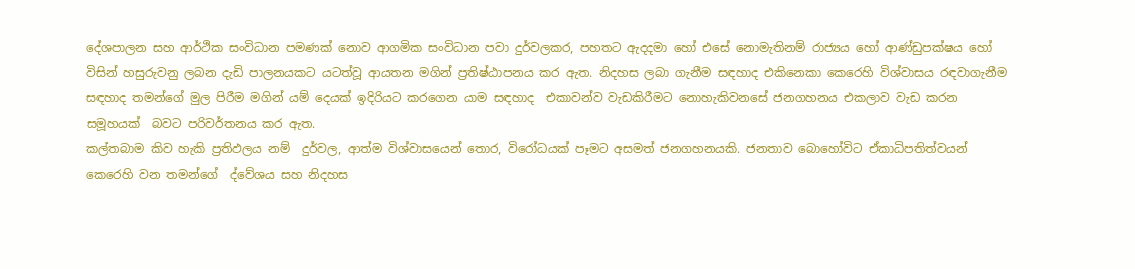දේශපාලන සහ ආර්ථික සංවිධාන පමණක් නොව ආගමික සංවිධාන පවා දුර්වලකර, පහතට ඇදදමා හෝ එසේ නොමැතිනම් රාජ්‍යය හෝ ආණ්ඩුපක්ෂය හෝ විසින් හසුරුවනු ලබන දැඩි පාලනයකට යටත්වූ ආයතන මගින් ප්‍රතිෂ්ඨාපනය කර ඇත. නිදහස ලබා ගැනීම සඳහාද එකිනෙකා කෙරෙහි විශ්වාසය රඳවාගැනීම සඳහාද තමන්ගේ මුල පිරීම මගින් යම් දෙයක් ඉදිරියට කරගෙන යාම සඳහාද  එකාවන්ව වැඩකිරීමට නොහැකිවනසේ ජනගහනය එකලාව වැඩ කරන සමූහයක්  බවට පරිවර්තනය කර ඇත.
කල්තබාම කිව හැකි ප්‍රතිඵලය නම්  දුර්වල, ආත්ම විශ්වාසයෙන් තොර, විරෝධයක් පෑමට අසමත් ජනගහනයකි. ජනතාව බොහෝවිට ඒකාධිපතිත්වයන් කෙරෙහි වන තමන්ගේ  ද්වේශය සහ නිදහස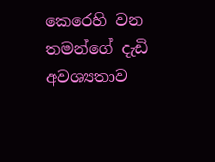කෙරෙහි වන තමන්ගේ දැඩි අවශ්‍යතාව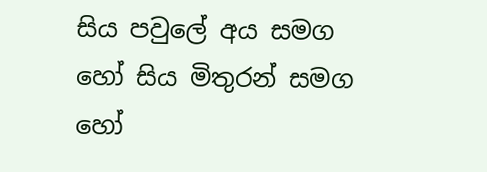සිය පවුලේ අය සමග හෝ සිය මිතුරන් සමග හෝ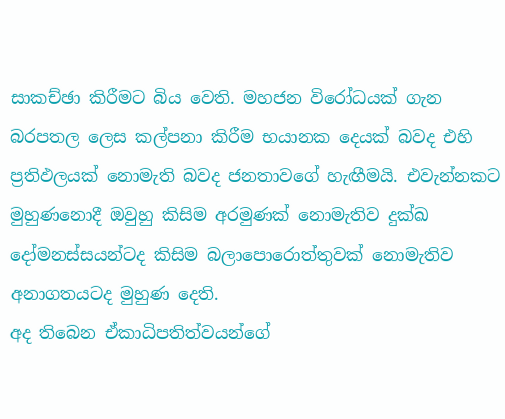සාකච්ඡා කිරීමට බිය වෙති. මහජන විරෝධයක් ගැන බරපතල ලෙස කල්පනා කිරීම භයානක දෙයක් බවද එහි ප්‍රතිඵලයක් නොමැති බවද ජනතාවගේ හැඟීමයි. එවැන්නකට මුහුණනොදී ඔවුහු කිසිම අරමුණක් නොමැතිව දුක්ඛ දෝමනස්සයන්ටද කිසිම බලාපොරොත්තුවක් නොමැතිව අනාගතයටද මුහුණ දෙති.
අද තිබෙන ඒකාධිපතිත්වයන්ගේ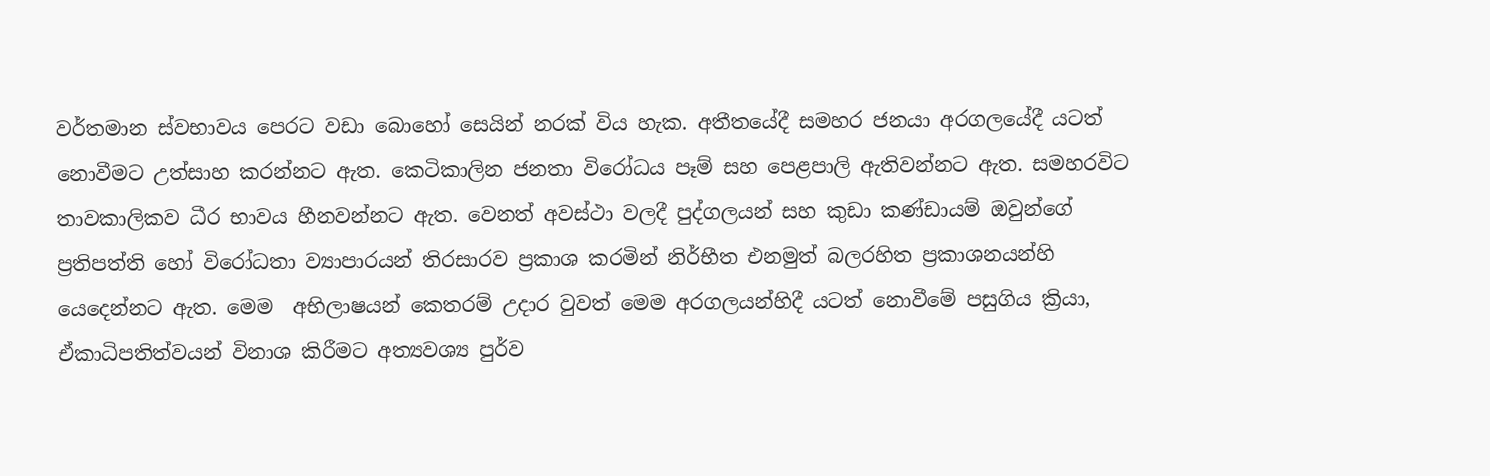වර්තමාන ස්වභාවය පෙරට වඩා බොහෝ සෙයින් නරක් විය හැක. අතීතයේදී සමහර ජනයා අරගලයේදී යටත් නොවීමට උත්සාහ කරන්නට ඇත. කෙටිකාලින ජනතා විරෝධය පෑම් සහ පෙළපාලි ඇතිවන්නට ඇත. සමහරවිට තාවකාලිකව ධීර භාවය හීනවන්නට ඇත. වෙනත් අවස්ථා වලදී පුද්ගලයන් සහ කුඩා කණ්ඩායම් ඔවුන්ගේ ප්‍රතිපත්ති හෝ විරෝධතා ව්‍යාපාරයන් තිරසාරව ප්‍රකාශ කරමින් නිර්භීත එනමුත් බලරහිත ප්‍රකාශනයන්හි යෙදෙන්නට ඇත. මෙම  අභිලාෂයන් කෙතරම් උදාර වුවත් මෙම අරගලයන්හිදී යටත් නොවීමේ පසුගිය ක්‍රියා, ඒකාධිපතිත්වයන් විනාශ කිරීමට අත්‍යවශ්‍ය පුර්ව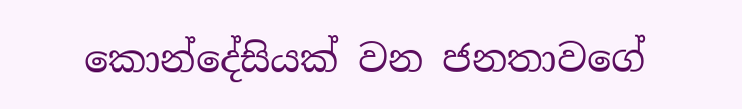කොන්දේසියක් වන ජනතාවගේ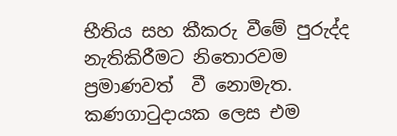භීතිය සහ කීකරු වීමේ පුරුද්ද නැතිකිරීමට නිතොරවම ප්‍රමාණවත්  වී නොමැත. කණගාටුදායක ලෙස එම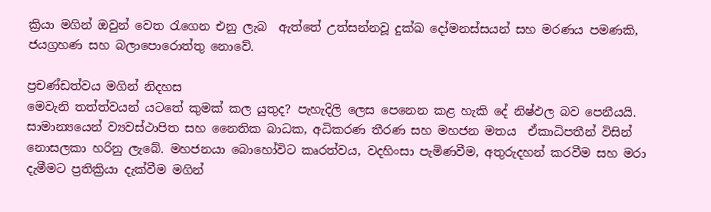ක්‍රියා මගින් ඔවුන් වෙත රැගෙන එනු ලැබ  ඇත්තේ උත්සන්නවූ දුක්ඛ දෝමනස්සයන් සහ මරණය පමණකි, ජයග්‍රහණ සහ බලාපොරොත්තු නොවේ.

ප්‍රචණ්ඩත්වය මගින් නිදහස
මෙවැනි තත්ත්වයන් යටතේ කුමක් කල යුතුද? පැහැදිලි ලෙස පෙනෙන කළ හැකි දේ නිෂ්ඵල බව පෙනීයයි. සාමාන්‍යයෙන් ව්‍යවස්ථාපිත සහ නෛතික බාධක, අධිකරණ තීරණ සහ මහජන මතය  ඒකාධිපතීන් විසින් නොසලකා හරිනු ලැබේ. මහජනයා බොහෝවිට කෘරත්වය, වදහිංසා පැමිණවීම, අතුරුදහන් කරවීම සහ මරා දැමීමට ප්‍රතික්‍රියා දැක්වීම මගින්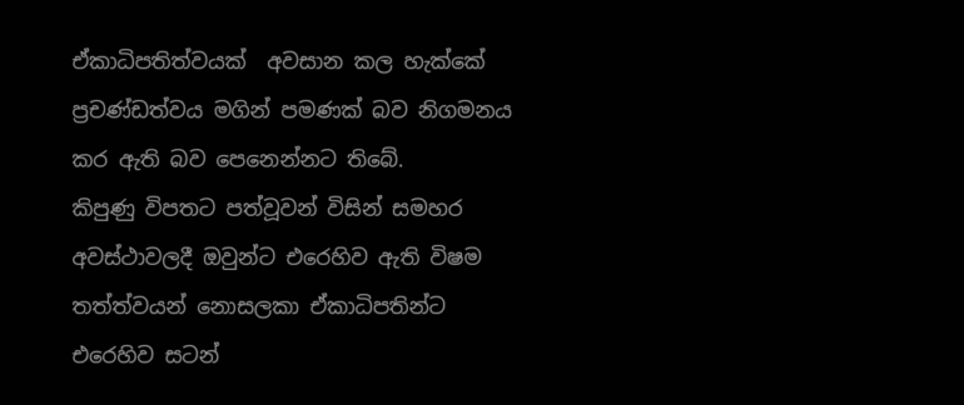ඒකාධිපතිත්වයක්  අවසාන කල හැක්කේ ප්‍රචණ්ඩත්වය මගින් පමණක් බව නිගමනය කර ඇති බව පෙනෙන්නට තිබේ.
කිපුණු විපතට පත්වූවන් විසින් සමහර අවස්ථාවලදී ඔවුන්ට එරෙහිව ඇති විෂම තත්ත්වයන් නොසලකා ඒකාධිපතින්ට එරෙහිව සටන්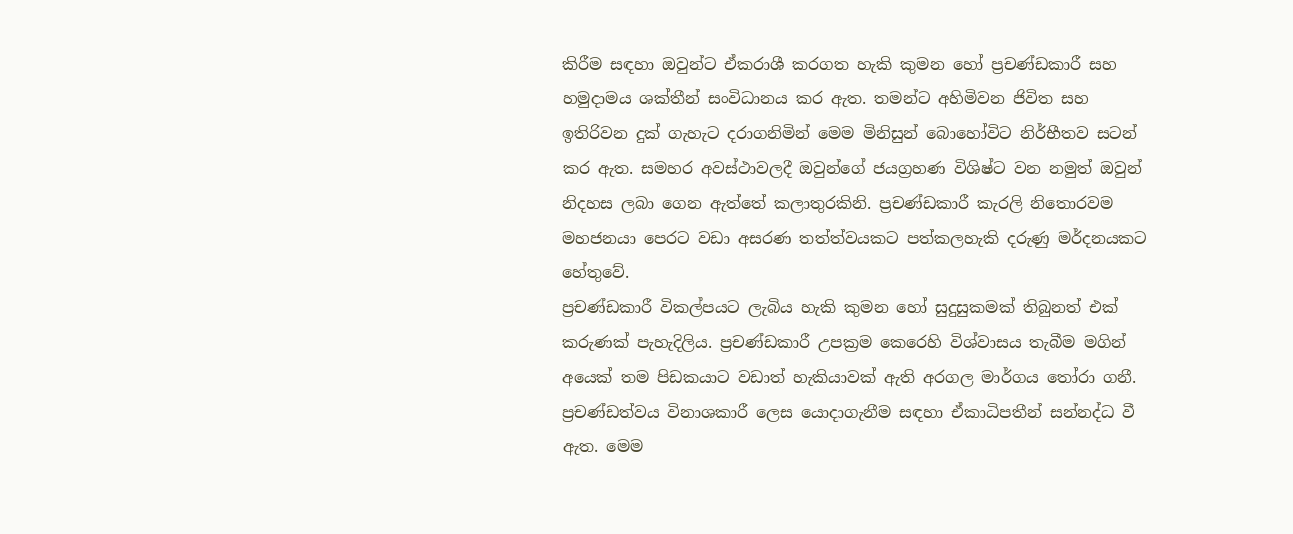කිරීම සඳහා ඔවුන්ට ඒකරාශී කරගත හැකි කුමන හෝ ප්‍රචණ්ඩකාරී සහ හමුදාමය ශක්තීන් සංවිධානය කර ඇත. තමන්ට අහිමිවන ජිවිත සහ ඉතිරිවන දුක් ගැහැට දරාගනිමින් මෙම මිනිසුන් බොහෝවිට නිර්භීතව සටන් කර ඇත. සමහර අවස්ථාවලදී ඔවුන්ගේ ජයග්‍රහණ විශිෂ්ට වන නමුත් ඔවුන් නිදහස ලබා ගෙන ඇත්තේ කලාතුරකිනි. ප්‍රචණ්ඩකාරී කැරලි නිතොරවම මහජනයා පෙරට වඩා අසරණ තත්ත්වයකට පත්කලහැකි දරුණු මර්දනයකට හේතුවේ.
ප්‍රචණ්ඩකාරී විකල්පයට ලැබිය හැකි කුමන හෝ සුදුසුකමක් තිබුනත් එක් කරුණක් පැහැදිලිය. ප්‍රචණ්ඩකාරී උපක්‍රම කෙරෙහි විශ්වාසය තැබීම මගින් අයෙක් තම පිඩකයාට වඩාත් හැකියාවක් ඇති අරගල මාර්ගය තෝරා ගනී.    ප්‍රචණ්ඩත්වය විනාශකාරී ලෙස යොදාගැනීම සඳහා ඒකාධිපතීන් සන්නද්ධ වී ඇත. මෙම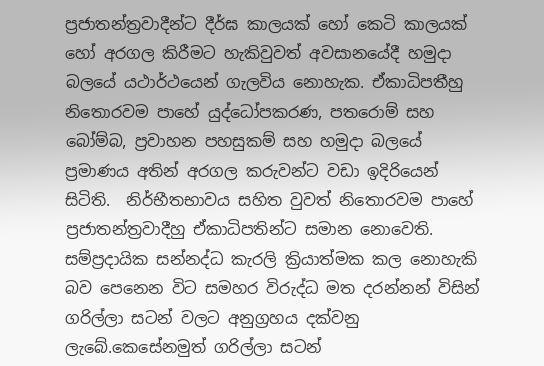ප්‍රජාතන්ත්‍රවාදීන්ට දීර්ඝ කාලයක් හෝ කෙටි කාලයක් හෝ අරගල කිරීමට හැකිවුවත් අවසානයේදී හමුදා බලයේ යථාර්ථයෙන් ගැලවිය නොහැක. ඒකාධිපතීහු  නිතොරවම පාහේ යුද්ධෝපකරණ, පතරොම් සහ බෝම්බ, ප්‍රවාහන පහසුකම් සහ හමුදා බලයේ ප්‍රමාණය අතින් අරගල කරුවන්ට වඩා ඉදිරියෙන් සිටිති.  නිර්භීතභාවය සහිත වුවත් නිතොරවම පාහේ ප්‍රජාතන්ත්‍රවාදීහු ඒකාධිපතින්ට සමාන නොවෙති.
සම්ප්‍රදායික සන්නද්ධ කැරලි ක්‍රියාත්මක කල නොහැකි බව පෙනෙන විට සමහර විරුද්ධ මත දරන්නන් විසින් ගරිල්ලා සටන් වලට අනුග්‍රහය දක්වනු ලැබේ.කෙසේනමුත් ගරිල්ලා සටන්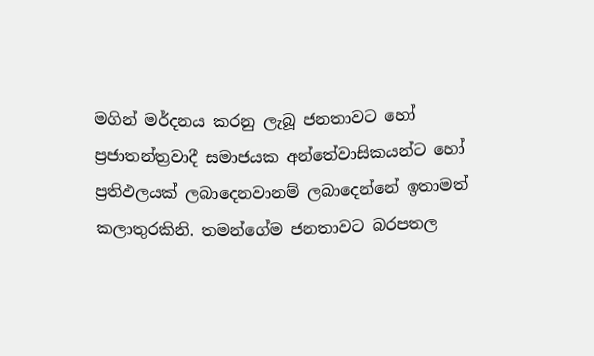මගින් මර්දනය කරනු ලැබූ ජනතාවට හෝ ප්‍රජාතන්ත්‍රවාදී සමාජයක අන්තේවාසිකයන්ට හෝ ප්‍රතිඵලයක් ලබාදෙනවානම් ලබාදෙන්නේ ඉතාමත් කලාතුරකිනි. තමන්ගේම ජනතාවට බරපතල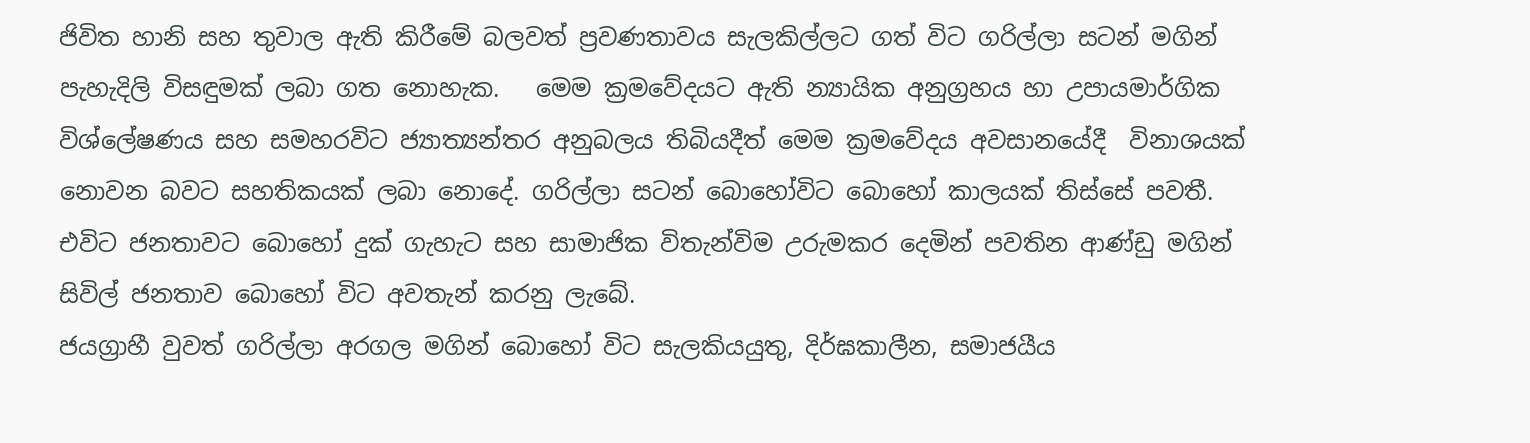ජිවිත හානි සහ තුවාල ඇති කිරීමේ බලවත් ප්‍රවණතාවය සැලකිල්ලට ගත් විට ගරිල්ලා සටන් මගින් පැහැදිලි විසඳුමක් ලබා ගත නොහැක.   මෙම ක්‍රමවේදයට ඇති න්‍යායික අනුග්‍රහය හා උපායමාර්ගික විශ්ලේෂණය සහ සමහරවිට ජ්‍යාත්‍යන්තර අනුබලය තිබියදීත් මෙම ක්‍රමවේදය අවසානයේදී  විනාශයක් නොවන බවට සහතිකයක් ලබා නොදේ. ගරිල්ලා සටන් බොහෝවිට බොහෝ කාලයක් තිස්සේ පවතී. එවිට ජනතාවට බොහෝ දුක් ගැහැට සහ සාමාජික විතැන්විම උරුමකර දෙමින් පවතින ආණ්ඩු මගින් සිවිල් ජනතාව බොහෝ විට අවතැන් කරනු ලැබේ.
ජයග්‍රාහී වුවත් ගරිල්ලා අරගල මගින් බොහෝ විට සැලකියයුතු, දිර්ඝකාලීන, සමාජයීය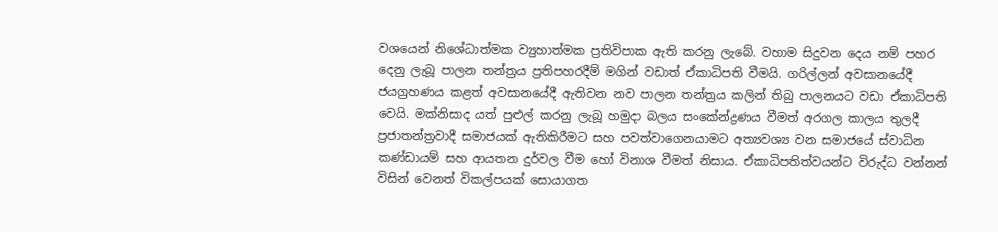වශයෙන් නිශේධාත්මක ව්‍යුහාත්මක ප්‍රතිවිපාක ඇති කරනු ලැබේ. වහාම සිදුවන දෙය නම් පහර දෙනු ලැබූ පාලන තන්ත්‍රය ප්‍රතිපහරදීම් මගින් වඩාත් ඒකාධිපති වීමයි. ගරිල්ලන් අවසානයේදී ජයග්‍රහණය කළත් අවසානයේදී ඇතිවන නව පාලන තන්ත්‍රය කලින් තිබු පාලනයට වඩා ඒකාධිපති වෙයි. මක්නිසාද යත් පුළුල් කරනු ලැබූ හමුදා බලය සංකේන්ද්‍රණය වීමත් අරගල කාලය තුලදී ප්‍රජාතන්ත්‍රවාදී සමාජයක් ඇතිකිරීමට සහ පවත්වාගෙනයාමට අත්‍යවශ්‍ය වන සමාජයේ ස්වාධින කණ්ඩායම් සහ ආයතන දුර්වල වීම හෝ විනාශ වීමත් නිසාය. ඒකාධිපතිත්වයන්ට විරුද්ධ වන්නන් විසින් වෙනත් විකල්පයක් සොයාගත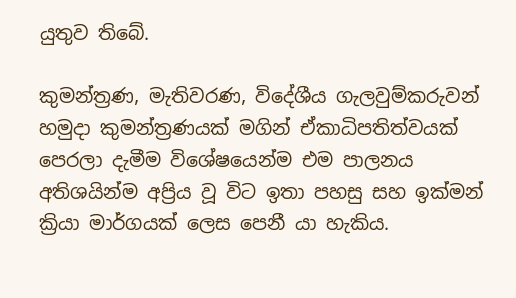යුතුව තිබේ.

කුමන්ත්‍රණ, මැතිවරණ, විදේශීය ගැලවුම්කරුවන්
හමුදා කුමන්ත්‍රණයක් මගින් ඒකාධිපතිත්වයක් පෙරලා දැමීම විශේෂයෙන්ම එම පාලනය අතිශයින්ම අප්‍රිය වූ විට ඉතා පහසු සහ ඉක්මන් ක්‍රියා මාර්ගයක් ලෙස පෙනී යා හැකිය.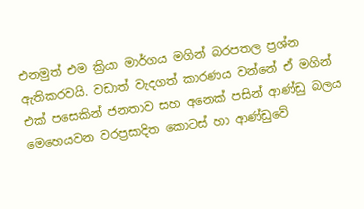එනමුත් එම ක්‍රියා මාර්ගය මගින් බරපතල ප්‍රශ්න ඇතිකරවයි. වඩාත් වැදගත් කාරණය වන්නේ ඒ මගින් එක් පසෙකින් ජනතාව සහ අනෙක් පසින් ආණ්ඩු බලය මෙහෙයවන වරප්‍රසාදිත කොටස් හා ආණ්ඩුවේ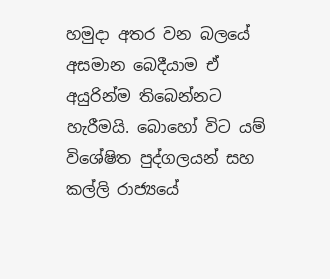හමුදා අතර වන බලයේ අසමාන බෙදීයාම ඒ අයුරින්ම තිබෙන්නට හැරීමයි. බොහෝ විට යම් විශේෂිත පුද්ගලයන් සහ කල්ලි රාජ්‍යයේ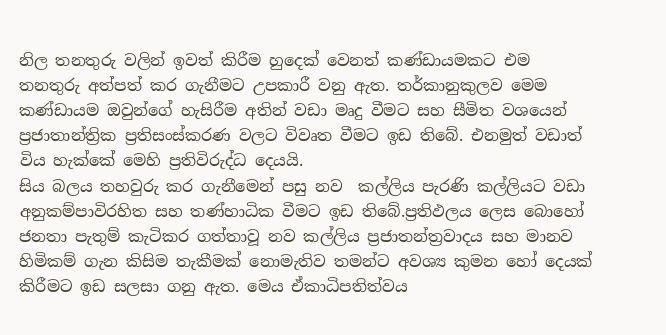නිල තනතුරු වලින් ඉවත් කිරීම හුදෙක් වෙනත් කණ්ඩායමකට එම තනතුරු අත්පත් කර ගැනීමට උපකාරී වනු ඇත. තර්කානුකුලව මෙම කණ්ඩායම ඔවුන්ගේ හැසිරීම අතින් වඩා මෘදු වීමට සහ සීමිත වශයෙන් ප්‍රජාතාන්ත්‍රික ප්‍රතිසංස්කරණ වලට විවෘත වීමට ඉඩ තිබේ. එනමුත් වඩාත් විය හැක්කේ මෙහි ප්‍රතිවිරුද්ධ දෙයයි.
සිය බලය තහවුරු කර ගැනීමෙන් පසු නව  කල්ලිය පැරණි කල්ලියට වඩා අනුකම්පාවිරහිත සහ තණ්හාධික වීමට ඉඩ තිබේ.ප්‍රතිඵලය ලෙස බොහෝ ජනතා පැතුම් කැටිකර ගත්තාවූ නව කල්ලිය ප්‍රජාතන්ත්‍රවාදය සහ මානව හිමිකම් ගැන කිසිම තැකීමක් නොමැතිව තමන්ට අවශ්‍ය කුමන හෝ දෙයක් කිරීමට ඉඩ සලසා ගනු ඇත. මෙය ඒකාධිපතිත්වය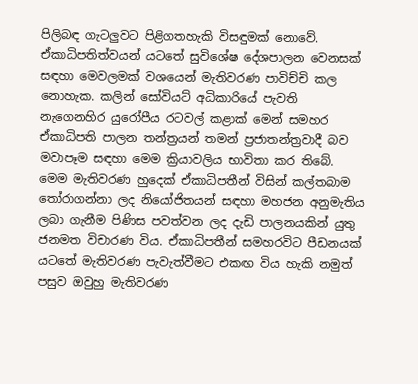පිලිබඳ ගැටලුවට පිළිගතහැකි විසඳුමක් නොවේ.
ඒකාධිපතිත්වයන් යටතේ සුවිශේෂ දේශපාලන වෙනසක් සඳහා මෙවලමක් වශයෙන් මැතිවරණ පාවිච්චි කල නොහැක. කලින් සෝවියට් අධිකාරියේ පැවති නැගෙනහිර යුරෝපීය රටවල් කළාක් මෙන් සමහර ඒකාධිපති පාලන තන්ත්‍රයන් තමන් ප්‍රජාතන්ත්‍රවාදී බව මවාපෑම සඳහා මෙම ක්‍රියාවලිය භාවිතා කර තිබේ. මෙම මැතිවරණ හුදෙක් ඒකාධිපතීන් විසින් කල්තබාම තෝරාගන්නා ලද නියෝජිතයන් සඳහා මහජන අනුමැතිය ලබා ගැනීම පිණිස පවත්වන ලද දැඩි පාලනයකින් යුතු ජනමත විචාරණ විය. ඒකාධිපතීන් සමහරවිට පීඩනයක් යටතේ මැතිවරණ පැවැත්වීමට එකඟ විය හැකි නමුත් පසුව ඔවුහු මැතිවරණ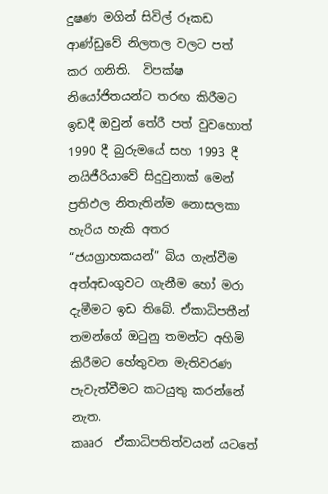දුෂණ මගින් සිවිල් රූකඩ ආණ්ඩුවේ නිලතල වලට පත් කර ගනිති.  විපක්ෂ නියෝජිතයන්ට තරඟ කිරීමට ඉඩදී ඔවුන් තේරී පත් වුවහොත් 1990 දී බුරුමයේ සහ 1993 දී නයිජීරියාවේ සිදුවුනාක් මෙන් ප්‍රතිඵල නිතැතින්ම නොසලකා හැරිය හැකි අතර “ජයග්‍රාහකයන්” බිය ගැන්වීම අත්අඩංගුවට ගැනීම හෝ මරා දැමීමට ඉඩ තිබේ. ඒකාධිපතීන් තමන්ගේ ඔටුනු තමන්ට අහිමි කිරීමට හේතුවන මැතිවරණ පැවැත්වීමට කටයුතු කරන්නේ නැත.
කෲර  ඒකාධිපතිත්වයන් යටතේ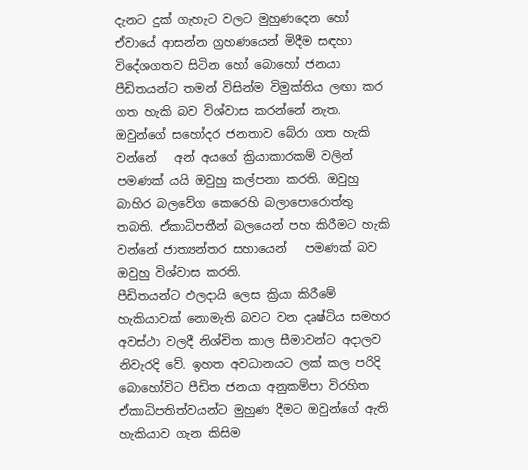දැනට දුක් ගැහැට වලට මුහුණදෙන හෝ ඒවායේ ආසන්න ග්‍රහණයෙන් මිදීම සඳහා විදේශගතව සිටින හෝ බොහෝ ජනයා පීඩිතයන්ට තමන් විසින්ම විමුක්තිය ලඟා කර ගත හැකි බව විශ්වාස කරන්නේ නැත. ඔවුන්ගේ සහෝදර ජනතාව බේරා ගත හැකි වන්නේ   අන් අයගේ ක්‍රියාකාරකම් වලින් පමණක් යයි ඔවුහු කල්පනා කරති. ඔවුහු බාහිර බලවේග කෙරෙහි බලාපොරොත්තු තබති. ඒකාධිපතීන් බලයෙන් පහ කිරීමට හැකි වන්නේ ජාත්‍යන්තර සහායෙන්   පමණක් බව ඔවුහු විශ්වාස කරති.
පීඩිතයන්ට ඵලදායි ලෙස ක්‍රියා කිරීමේ හැකියාවක් නොමැති බවට වන දෘෂ්ටිය සමහර අවස්ථා වලදී නිශ්චිත කාල සීමාවන්ට අදාලව නිවැරදි වේ. ඉහත අවධානයට ලක් කල පරිදි බොහෝවිට පීඩිත ජනයා අනුකම්පා විරහිත ඒකාධිපතිත්වයන්ට මුහුණ දීමට ඔවුන්ගේ ඇති හැකියාව ගැන කිසිම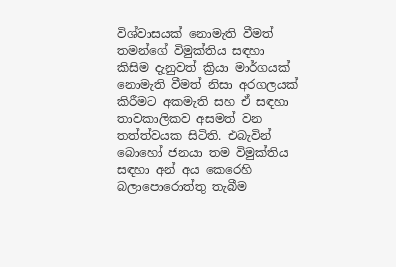විශ්වාසයක් නොමැති වීමත් තමන්ගේ විමුක්තිය සඳහා කිසිම දැනුවත් ක්‍රියා මාර්ගයක් නොමැති වීමත් නිසා අරගලයක් කිරීමට අකමැති සහ ඒ සඳහා තාවකාලිකව අසමත් වන තත්ත්වයක සිටිති. එබැවින් බොහෝ ජනයා තම විමුක්තිය සඳහා අන් අය කෙරෙහි බලාපොරොත්තු තැබීම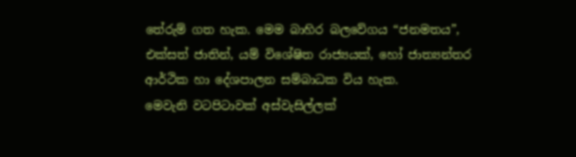තේරුම් ගත හැක. මෙම බාහිර බලවේගය “ජනමතය”, එක්සත් ජාතින්, යම් විශේෂිත රාජ්‍යයක්, හෝ ජාත්‍යන්තර ආර්ථික හා දේශපාලන සම්බාධක විය හැක.
මෙවැනි වටපිටාවක් අස්වැසිල්ලක්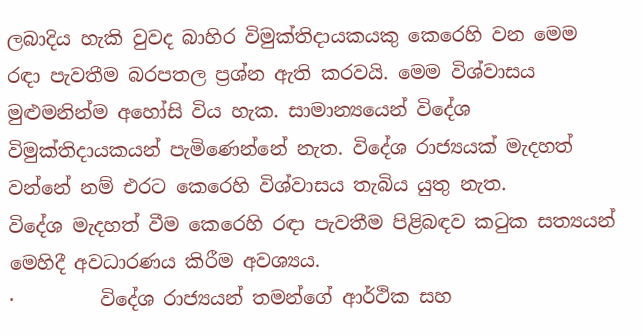ලබාදිය හැකි වුවද බාහිර විමුක්තිදායකයකු කෙරෙහි වන මෙම රඳා පැවතීම බරපතල ප්‍රශ්න ඇති කරවයි. මෙම විශ්වාසය මුළුමනින්ම අහෝසි විය හැක. සාමාන්‍යයෙන් විදේශ විමුක්තිදායකයන් පැමිණෙන්නේ නැත. විදේශ රාජ්‍යයක් මැදහත් වන්නේ නම් එරට කෙරෙහි විශ්වාසය තැබිය යුතු නැත.
විදේශ මැදහත් වීම කෙරෙහි රඳා පැවතීම පිළිබඳව කටුක සත්‍යයන් මෙහිදී අවධාරණය කිරීම අවශ්‍යය.
·         විදේශ රාජ්‍යයන් තමන්ගේ ආර්ථික සහ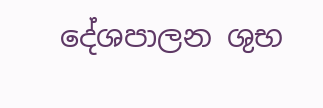දේශපාලන ශුභ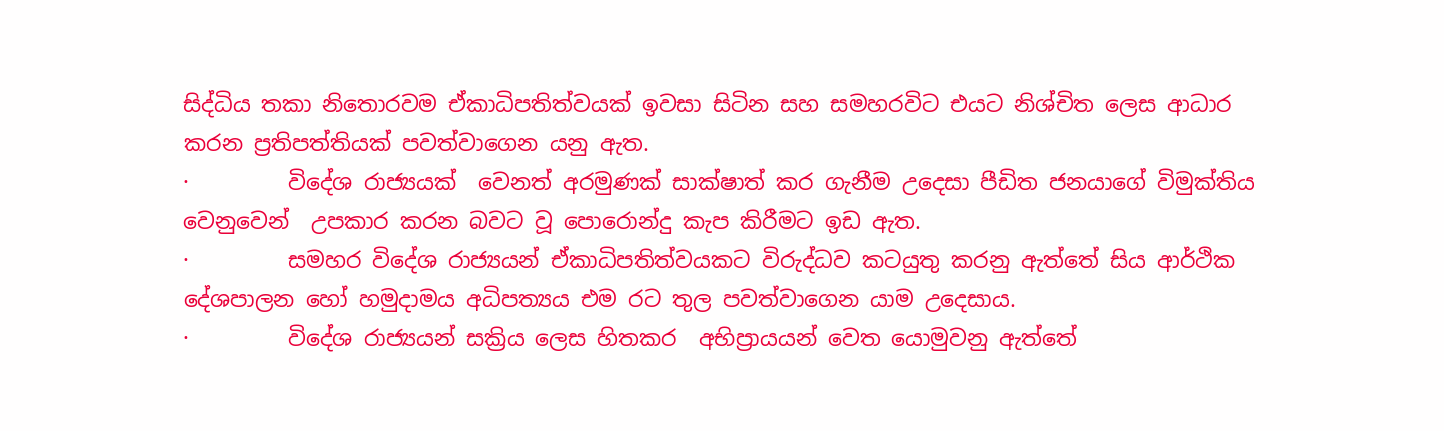සිද්ධිය තකා නිතොරවම ඒකාධිපතිත්වයක් ඉවසා සිටින සහ සමහරවිට එයට නිශ්චිත ලෙස ආධාර කරන ප්‍රතිපත්තියක් පවත්වාගෙන යනු ඇත.
·         විදේශ රාජ්‍යයක්  වෙනත් අරමුණක් සාක්ෂාත් කර ගැනීම උදෙසා පීඩිත ජනයාගේ විමුක්තිය වෙනුවෙන්  උපකාර කරන බවට වූ පොරොන්දු කැප කිරීමට ඉඩ ඇත.
·         සමහර විදේශ රාජ්‍යයන් ඒකාධිපතිත්වයකට විරුද්ධව කටයුතු කරනු ඇත්තේ සිය ආර්ථික දේශපාලන හෝ හමුදාමය අධිපත්‍යය එම රට තුල පවත්වාගෙන යාම උදෙසාය.
·         විදේශ රාජ්‍යයන් සක්‍රිය ලෙස හිතකර  අභිප්‍රායයන් වෙත යොමුවනු ඇත්තේ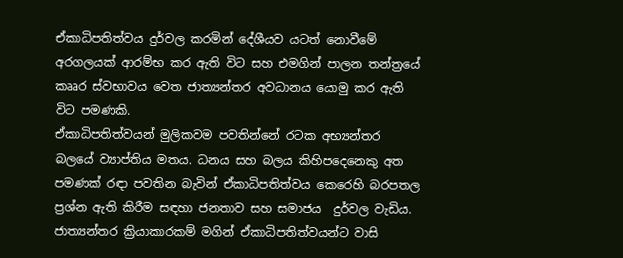ඒකාධිපතිත්වය දුර්වල කරමින් දේශීයව යටත් නොවීමේ අරගලයක් ආරම්භ කර ඇති විට සහ එමගින් පාලන තන්ත්‍රයේ කෲර ස්වභාවය වෙත ජාත්‍යන්තර අවධානය යොමු කර ඇති විට පමණකි.
ඒකාධිපතිත්වයන් මුලිකවම පවතින්නේ රටක අභ්‍යන්තර බලයේ ව්‍යාප්තිය මතය. ධනය සහ බලය කිහිපදෙනෙකු අත පමණක් රඳා පවතින බැවින් ඒකාධිපතිත්වය කෙරෙහි බරපතල ප්‍රශ්න ඇති කිරීම සඳහා ජනතාව සහ සමාජය  දුර්වල වැඩිය. ජාත්‍යන්තර ක්‍රියාකාරකම් මගින් ඒකාධිපතිත්වයන්ට වාසි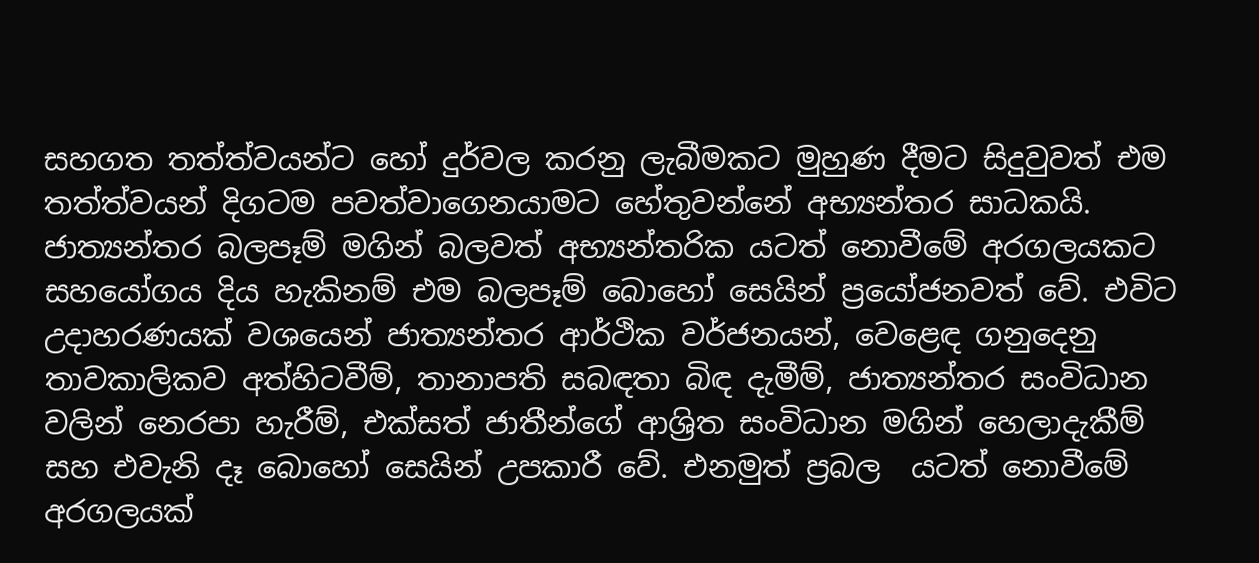සහගත තත්ත්වයන්ට හෝ දුර්වල කරනු ලැබීමකට මුහුණ දීමට සිදුවුවත් එම තත්ත්වයන් දිගටම පවත්වාගෙනයාමට හේතුවන්නේ අභ්‍යන්තර සාධකයි.
ජාත්‍යන්තර බලපෑම් මගින් බලවත් අභ්‍යන්තරික යටත් නොවීමේ අරගලයකට සහයෝගය දිය හැකිනම් එම බලපෑම් බොහෝ සෙයින් ප්‍රයෝජනවත් වේ. එවිට උදාහරණයක් වශයෙන් ජාත්‍යන්තර ආර්ථික වර්ජනයන්, වෙළෙඳ ගනුදෙනු තාවකාලිකව අත්හිටවීම්, තානාපති සබඳතා බිඳ දැමීම්, ජාත්‍යන්තර සංවිධාන වලින් නෙරපා හැරීම්, එක්සත් ජාතීන්ගේ ආශ්‍රිත සංවිධාන මගින් හෙලාදැකීම් සහ එවැනි දෑ බොහෝ සෙයින් උපකාරී වේ. එනමුත් ප්‍රබල  යටත් නොවීමේ අරගලයක්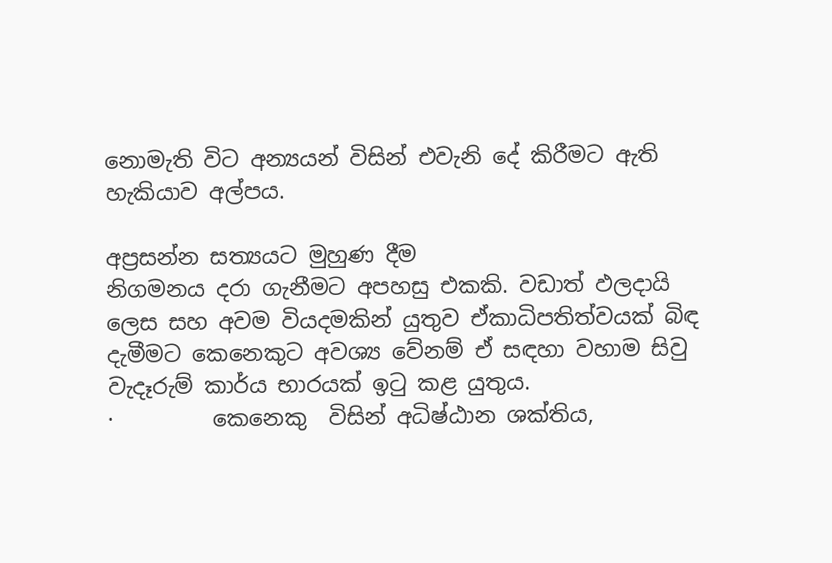නොමැති විට අන්‍යයන් විසින් එවැනි දේ කිරීමට ඇති හැකියාව අල්පය.

අප්‍රසන්න සත්‍යයට මුහුණ දීම
නිගමනය දරා ගැනීමට අපහසු එකකි. වඩාත් ඵලදායි ලෙස සහ අවම වියදමකින් යුතුව ඒකාධිපතිත්වයක් බිඳ දැමීමට කෙනෙකුට අවශ්‍ය වේනම් ඒ සඳහා වහාම සිවු වැදෑරුම් කාර්ය භාරයක් ඉටු කළ යුතුය.
·         කෙනෙකු  විසින් අධිෂ්ඨාන ශක්තිය,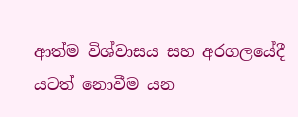ආත්ම විශ්වාසය සහ අරගලයේදී යටත් නොවීම යන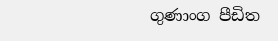ගුණාංග පීඩිත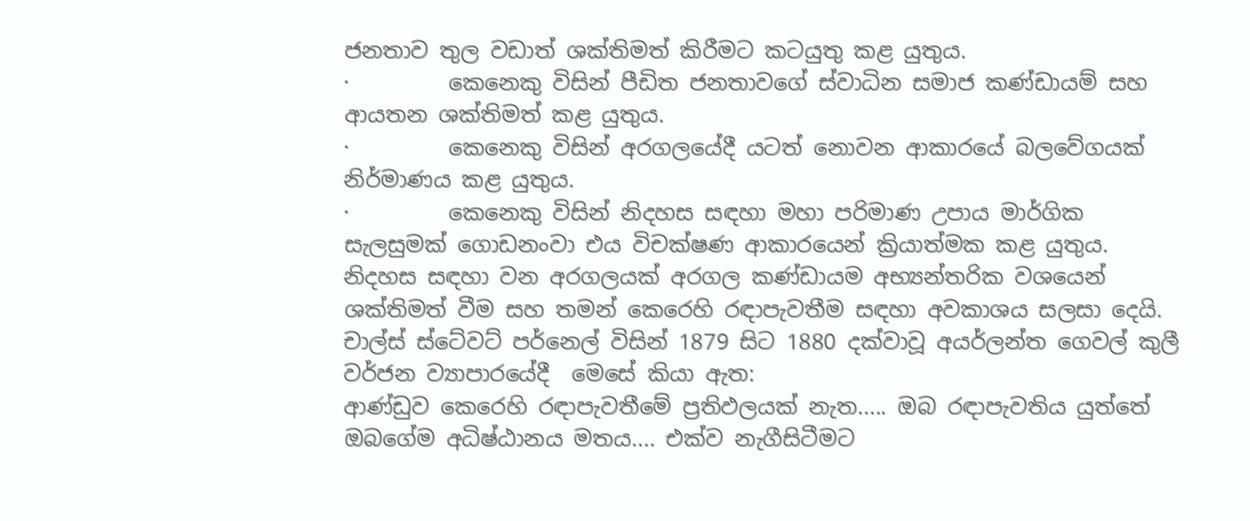ජනතාව තුල වඩාත් ශක්තිමත් කිරීමට කටයුතු කළ යුතුය.
·         කෙනෙකු විසින් පීඩිත ජනතාවගේ ස්වාධින සමාජ කණ්ඩායම් සහ ආයතන ශක්තිමත් කළ යුතුය.
·         කෙනෙකු විසින් අරගලයේදී යටත් නොවන ආකාරයේ බලවේගයක් නිර්මාණය කළ යුතුය.
·         කෙනෙකු විසින් නිදහස සඳහා මහා පරිමාණ උපාය මාර්ගික සැලසුමක් ගොඩනංවා එය විචක්ෂණ ආකාරයෙන් ක්‍රියාත්මක කළ යුතුය.
නිදහස සඳහා වන අරගලයක් අරගල කණ්ඩායම අභ්‍යන්තරික වශයෙන් ශක්තිමත් වීම සහ තමන් කෙරෙහි රඳාපැවතීම සඳහා අවකාශය සලසා දෙයි. චාල්ස් ස්ටේවට් පර්නෙල් විසින් 1879 සිට 1880 දක්වාවූ අයර්ලන්ත ගෙවල් කුලී වර්ජන ව්‍යාපාරයේදී  මෙසේ කියා ඇත:
ආණ්ඩුව කෙරෙහි රඳාපැවතීමේ ප්‍රතිඵලයක් නැත..... ඔබ රඳාපැවතිය යුත්තේ ඔබගේම අධිෂ්ඨානය මතය.... එක්ව නැගීසිටීමට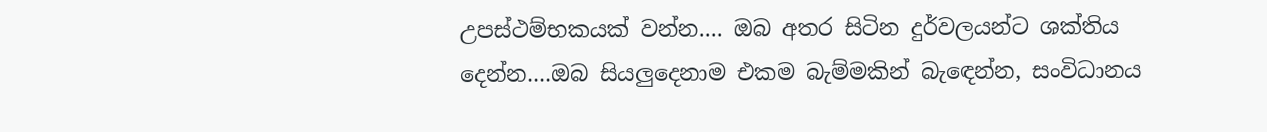උපස්ථම්භකයක් වන්න.... ඔබ අතර සිටින දුර්වලයන්ට ශක්තිය දෙන්න....ඔබ සියලුදෙනාම එකම බැම්මකින් බැඳෙන්න, සංවිධානය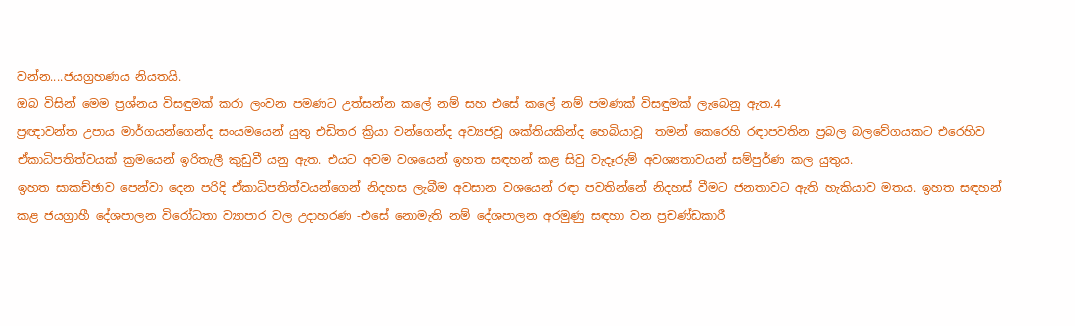වන්න....ජයග්‍රහණය නියතයි.
ඔබ විසින් මෙම ප්‍රශ්නය විසඳුමක් කරා ලංවන පමණට උත්සන්න කලේ නම් සහ එසේ කලේ නම් පමණක් විසඳුමක් ලැබෙනු ඇත.4
ප්‍රඥාවන්ත උපාය මාර්ගයන්ගෙන්ද සංයමයෙන් යුතු එඩිතර ක්‍රියා වන්ගෙන්ද අව්‍යජවූ ශක්තියකින්ද හෙබියාවූ  තමන් කෙරෙහි රඳාපවතින ප්‍රබල බලවේගයකට එරෙහිව ඒකාධිපතිත්වයක් ක්‍රමයෙන් ඉරිතැලී කුඩුවී යනු ඇත. එයට අවම වශයෙන් ඉහත සඳහන් කළ සිවු වැදෑරුම් අවශ්‍යතාවයන් සම්පුර්ණ කල යුතුය.
ඉහත සාකච්ඡාව පෙන්වා දෙන පරිදි ඒකාධිපතිත්වයන්ගෙන් නිදහස ලැබීම අවසාන වශයෙන් රඳා පවතින්නේ නිදහස් වීමට ජනතාවට ඇති හැකියාව මතය. ඉහත සඳහන් කළ ජයග්‍රාහී දේශපාලන විරෝධතා ව්‍යාපාර වල උදාහරණ -එසේ නොමැති නම් දේශපාලන අරමුණු සඳහා වන ප්‍රචණ්ඩකාරී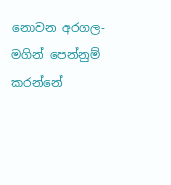නොවන අරගල- මගින් පෙන්නුම් කරන්නේ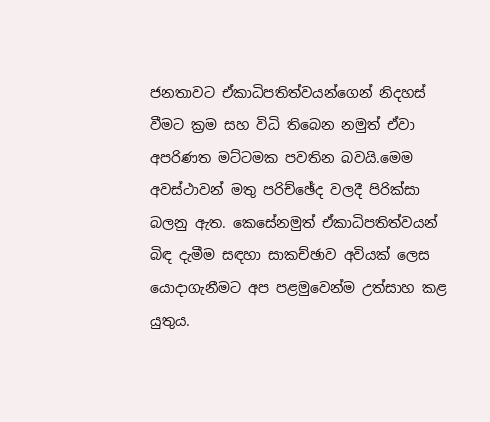ජනතාවට ඒකාධිපතිත්වයන්ගෙන් නිදහස් වීමට ක්‍රම සහ විධි තිබෙන නමුත් ඒවා අපරිණත මට්ටමක පවතින බවයි.මෙම අවස්ථාවන් මතු පරිච්ඡේද වලදී පිරික්සා බලනු ඇත. කෙසේනමුත් ඒකාධිපතිත්වයන් බිඳ දැමීම සඳහා සාකච්ඡාව අවියක් ලෙස යොදාගැනීමට අප පළමුවෙන්ම උත්සාහ කළ යුතුය.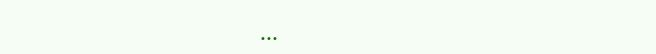...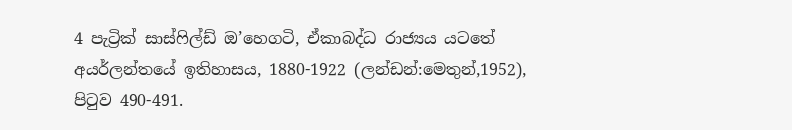4 පැට්‍රික් සාස්ෆිල්ඩ් ඔ’හෙගටි, ඒකාබද්ධ රාජ්‍යය යටතේ අයර්ලන්තයේ ඉතිහාසය, 1880-1922 (ලන්ඩන්:මෙතුන්,1952), පිටුව 490-491.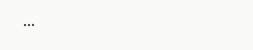...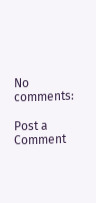No comments:

Post a Comment